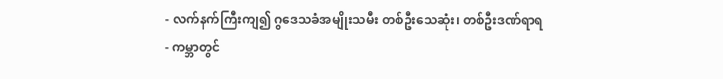- လက်နက်ကြီးကျ၍ ဂွဒေသခံအမျိုးသမီး တစ်ဦးသေဆုံး၊ တစ်ဦးဒဏ်ရာရ
- ကမ္ဘာတွင်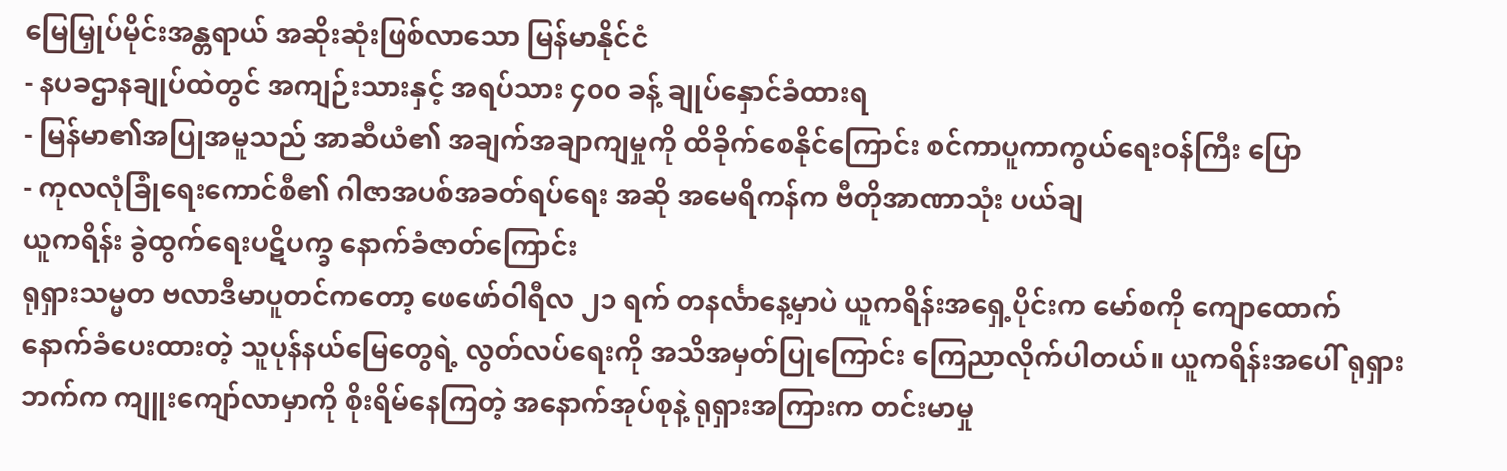မြေမြှုပ်မိုင်းအန္တရာယ် အဆိုးဆုံးဖြစ်လာသော မြန်မာနိုင်ငံ
- နပခဌာနချုပ်ထဲတွင် အကျဉ်းသားနှင့် အရပ်သား ၄၀၀ ခန့် ချုပ်နှောင်ခံထားရ
- မြန်မာ၏အပြုအမူသည် အာဆီယံ၏ အချက်အချာကျမှုကို ထိခိုက်စေနိုင်ကြောင်း စင်ကာပူကာကွယ်ရေးဝန်ကြီး ပြော
- ကုလလုံခြုံရေးကောင်စီ၏ ဂါဇာအပစ်အခတ်ရပ်ရေး အဆို အမေရိကန်က ဗီတိုအာဏာသုံး ပယ်ချ
ယူကရိန်း ခွဲထွက်ရေးပဋိပက္ခ နောက်ခံဇာတ်ကြောင်း
ရုရှားသမ္မတ ဗလာဒီမာပူတင်ကတော့ ဖေဖော်ဝါရီလ ၂၁ ရက် တနင်္လာနေ့မှာပဲ ယူကရိန်းအရှေ့ပိုင်းက မော်စကို ကျောထောက်နောက်ခံပေးထားတဲ့ သူပုန်နယ်မြေတွေရဲ့ လွတ်လပ်ရေးကို အသိအမှတ်ပြုကြောင်း ကြေညာလိုက်ပါတယ်။ ယူကရိန်းအပေါ် ရုရှားဘက်က ကျူးကျော်လာမှာကို စိုးရိမ်နေကြတဲ့ အနောက်အုပ်စုနဲ့ ရုရှားအကြားက တင်းမာမှု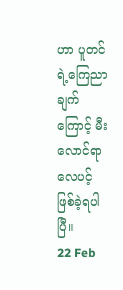ဟာ ပူတင်ရဲ့ကြေညာချက်ကြောင့် မီးလောင်ရာလေပင့် ဖြစ်ခဲ့ရပါပြီ။
22 Feb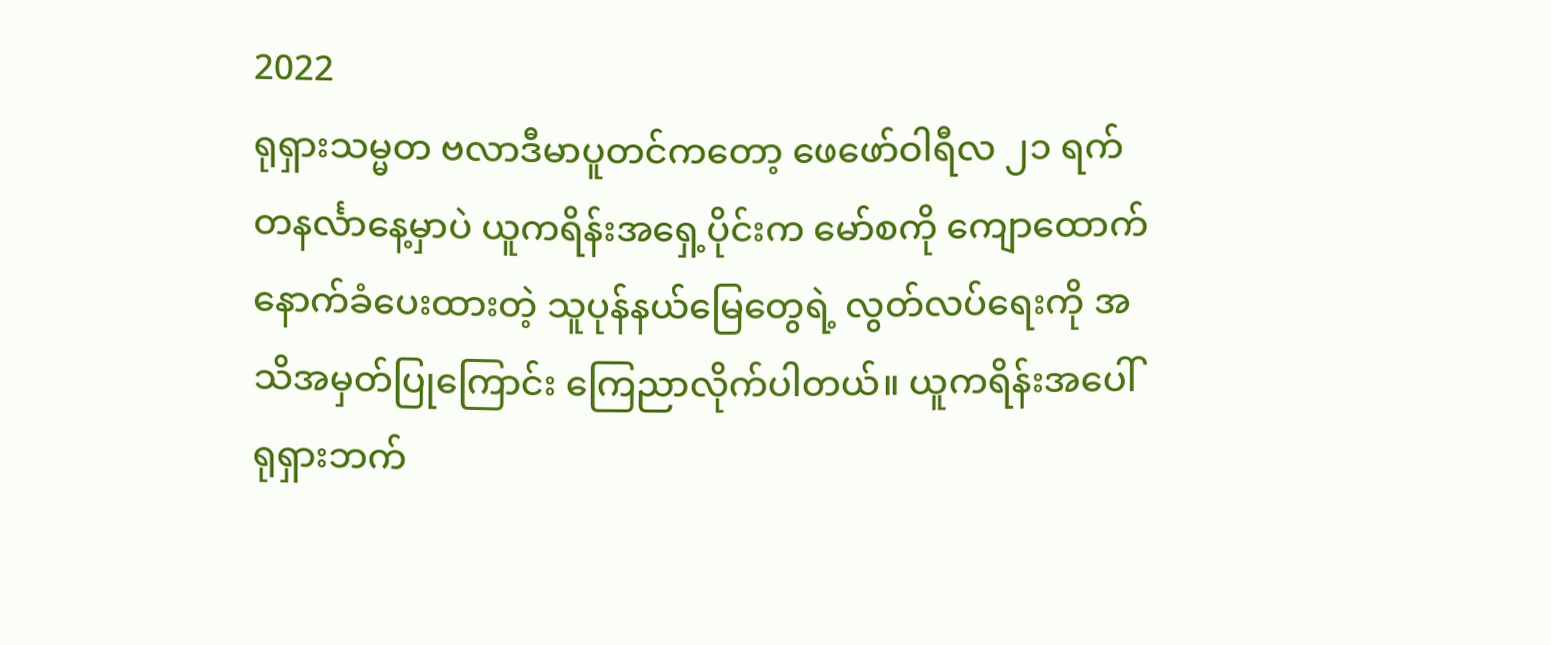2022
ရုရှားသမ္မတ ဗလာဒီမာပူတင်ကတော့ ဖေဖော်ဝါရီလ ၂၁ ရက် တနင်္လာနေ့မှာပဲ ယူကရိန်းအရှေ့ပိုင်းက မော်စကို ကျောထောက်နောက်ခံပေးထားတဲ့ သူပုန်နယ်မြေတွေရဲ့ လွတ်လပ်ရေးကို အသိအမှတ်ပြုကြောင်း ကြေညာလိုက်ပါတယ်။ ယူကရိန်းအပေါ် ရုရှားဘက်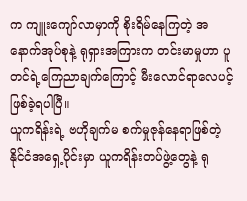က ကျူးကျော်လာမှာကို စိုးရိမ်နေကြတဲ့ အနောက်အုပ်စုနဲ့ ရုရှားအကြားက တင်းမာမှုဟာ ပူတင်ရဲ့ကြေညာချက်ကြောင့် မီးလောင်ရာလေပင့် ဖြစ်ခဲ့ရပါပြီ။
ယူကရိန်းရဲ့ ဗဟိုချက်မ စက်မှုဇုန်နေရာဖြစ်တဲ့ နိုင်ငံအရှေ့ပိုင်းမှာ ယူကရိန်းတပ်ဖွဲ့တွေနဲ့ ရု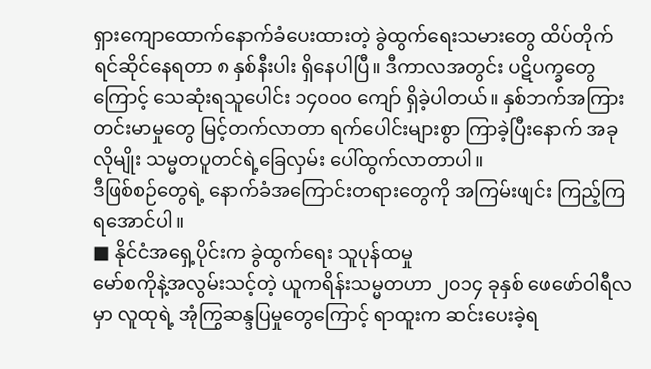ရှားကျောထောက်နောက်ခံပေးထားတဲ့ ခွဲထွက်ရေးသမားတွေ ထိပ်တိုက်ရင်ဆိုင်နေရတာ ၈ နှစ်နီးပါး ရှိနေပါပြီ။ ဒီကာလအတွင်း ပဋိပက္ခတွေကြောင့် သေဆုံးရသူပေါင်း ၁၄၀၀၀ ကျော် ရှိခဲ့ပါတယ်။ နှစ်ဘက်အကြား တင်းမာမှုတွေ မြင့်တက်လာတာ ရက်ပေါင်းများစွာ ကြာခဲ့ပြီးနောက် အခုလိုမျိုး သမ္မတပူတင်ရဲ့ခြေလှမ်း ပေါ်ထွက်လာတာပါ။
ဒီဖြစ်စဉ်တွေရဲ့ နောက်ခံအကြောင်းတရားတွေကို အကြမ်းဖျင်း ကြည့်ကြရအောင်ပါ။
■ နိုင်ငံအရှေ့ပိုင်းက ခွဲထွက်ရေး သူပုန်ထမှု
မော်စကိုနဲ့အလွမ်းသင့်တဲ့ ယူကရိန်းသမ္မတဟာ ၂၀၁၄ ခုနှစ် ဖေဖော်ဝါရီလမှာ လူထုရဲ့ အုံကြွဆန္ဒပြမှုတွေကြောင့် ရာထူးက ဆင်းပေးခဲ့ရ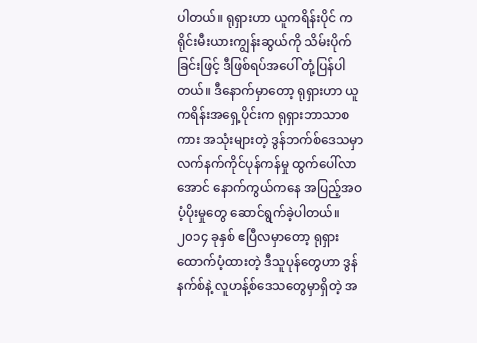ပါတယ်။ ရုရှားဟာ ယူကရိန်းပိုင် ကရိုင်းမီးယားကျွန်းဆွယ်ကို သိမ်းပိုက်ခြင်းဖြင့် ဒီဖြစ်ရပ်အပေါ် တုံ့ပြန်ပါတယ်။ ဒီနောက်မှာတော့ ရုရှားဟာ ယူကရိန်းအရှေ့ပိုင်းက ရုရှားဘာသာစကား အသုံးများတဲ့ ဒွန်ဘက်စ်ဒေသမှာ လက်နက်ကိုင်ပုန်ကန်မှု ထွက်ပေါ်လာအောင် နောက်ကွယ်ကနေ အပြည့်အဝ ပံ့ပိုးမှုတွေ ဆောင်ရွက်ခဲ့ပါတယ်။
၂၀၁၄ ခုနှစ် ဧပြီလမှာတော့ ရုရှားထောက်ပံ့ထားတဲ့ ဒီသူပုန်တွေဟာ ဒွန်နက်စ်နဲ့ လူဟန့်စ်ဒေသတွေမှာရှိတဲ့ အ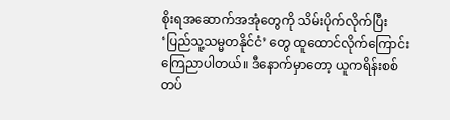စိုးရအဆောက်အအုံတွေကို သိမ်းပိုက်လိုက်ပြီး ‘ပြည်သူ့သမ္မတနိုင်ငံ’ တွေ ထူထောင်လိုက်ကြောင်း ကြေညာပါတယ်။ ဒီနောက်မှာတော့ ယူကရိန်းစစ်တပ်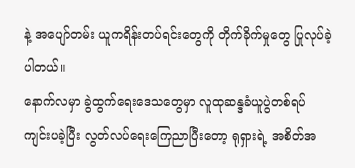နဲ့ အပျော်တမ်း ယူကရိန်းတပ်ရင်းတွေကို တိုက်ခိုက်မှုတွေ ပြုလုပ်ခဲ့ပါတယ်။
နောက်လမှာ ခွဲထွက်ရေးဒေသတွေမှာ လူထုဆန္ဒခံယူပွဲတစ်ရပ် ကျင်းပခဲ့ပြီး လွတ်လပ်ရေးကြေညာပြီးတော့ ရုရှားရဲ့ အစိတ်အ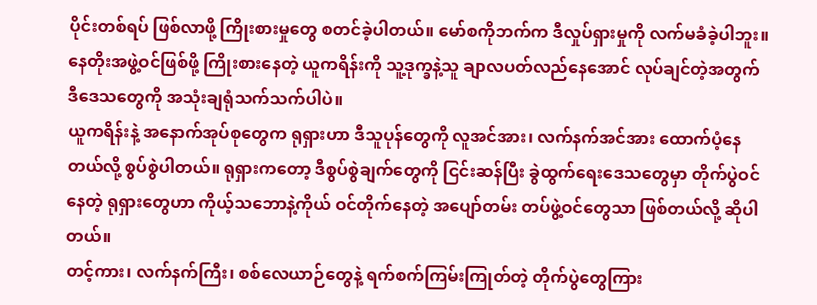ပိုင်းတစ်ရပ် ဖြစ်လာဖို့ ကြိုးစားမှုတွေ စတင်ခဲ့ပါတယ်။ မော်စကိုဘက်က ဒီလှုပ်ရှားမှုကို လက်မခံခဲ့ပါဘူး။ နေတိုးအဖွဲ့ဝင်ဖြစ်ဖို့ ကြိုးစားနေတဲ့ ယူကရိန်းကို သူ့ဒုက္ခနဲ့သူ ချာလပတ်လည်နေအောင် လုပ်ချင်တဲ့အတွက် ဒီဒေသတွေကို အသုံးချရုံသက်သက်ပါပဲ။
ယူကရိန်းနဲ့ အနောက်အုပ်စုတွေက ရုရှားဟာ ဒီသူပုန်တွေကို လူအင်အား၊ လက်နက်အင်အား ထောက်ပံ့နေတယ်လို့ စွပ်စွဲပါတယ်။ ရုရှားကတော့ ဒီစွပ်စွဲချက်တွေကို ငြင်းဆန်ပြီး ခွဲထွက်ရေးဒေသတွေမှာ တိုက်ပွဲဝင်နေတဲ့ ရုရှားတွေဟာ ကိုယ့်သဘောနဲ့ကိုယ် ဝင်တိုက်နေတဲ့ အပျော်တမ်း တပ်ဖွဲ့ဝင်တွေသာ ဖြစ်တယ်လို့ ဆိုပါတယ်။
တင့်ကား၊ လက်နက်ကြီး၊ စစ်လေယာဉ်တွေနဲ့ ရက်စက်ကြမ်းကြုတ်တဲ့ တိုက်ပွဲတွေကြား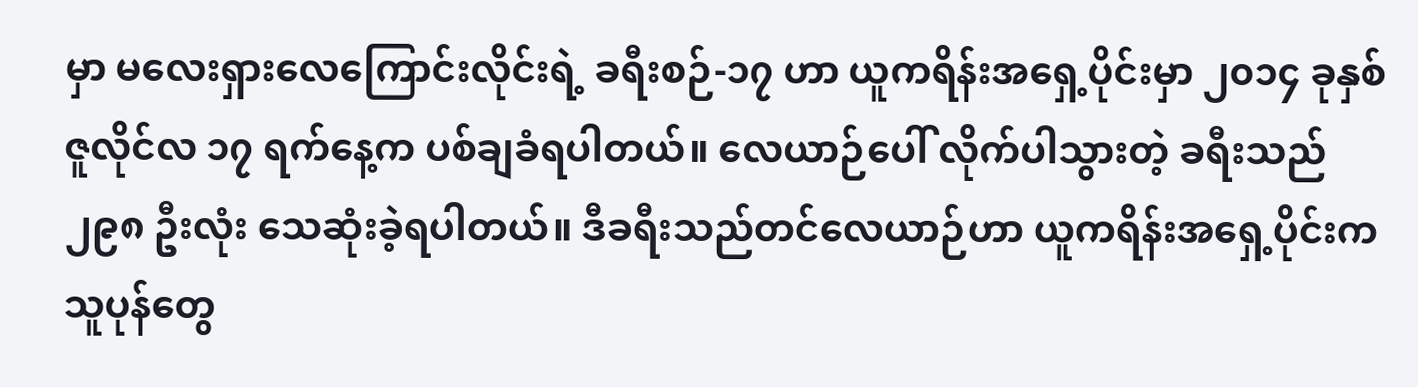မှာ မလေးရှားလေကြောင်းလိုင်းရဲ့ ခရီးစဉ်-၁၇ ဟာ ယူကရိန်းအရှေ့ပိုင်းမှာ ၂၀၁၄ ခုနှစ် ဇူလိုင်လ ၁၇ ရက်နေ့က ပစ်ချခံရပါတယ်။ လေယာဉ်ပေါ် လိုက်ပါသွားတဲ့ ခရီးသည် ၂၉၈ ဦးလုံး သေဆုံးခဲ့ရပါတယ်။ ဒီခရီးသည်တင်လေယာဉ်ဟာ ယူကရိန်းအရှေ့ပိုင်းက သူပုန်တွေ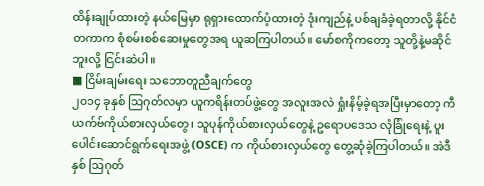ထိန်းချုပ်ထားတဲ့ နယ်မြေမှာ ရုရှားထောက်ပံ့ထားတဲ့ ဒုံးကျည်နဲ့ ပစ်ချခံခဲ့ရတာလို့ နိုင်ငံတကာက စုံစမ်းစစ်ဆေးမှုတွေအရ ယူဆကြပါတယ်။ မော်စကိုကတော့ သူတို့နဲ့မဆိုင်ဘူးလို့ ငြင်းဆဲပါ။
■ ငြိမ်းချမ်းရေး သဘောတူညီချက်တွေ
၂၀၁၄ ခုနှစ် သြဂုတ်လမှာ ယူကရိန်းတပ်ဖွဲ့တွေ အလူးအလဲ ရှုံးနိမ့်ခဲ့ရအပြီးမှာတော့ ကီယက်ဗ်ကိုယ်စားလှယ်တွေ၊ သူပုန်ကိုယ်စားလှယ်တွေနဲ့ ဥရောပဒေသ လုံခြုံရေးနဲ့ ပူးပေါင်းဆောင်ရွက်ရေးအဖွဲ့ (OSCE) က ကိုယ်စားလှယ်တွေ တွေ့ဆုံခဲ့ကြပါတယ်။ အဲဒီနှစ် သြဂုတ်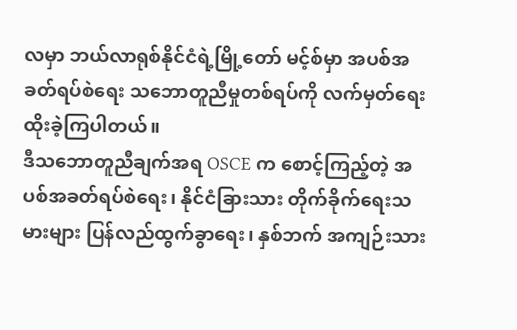လမှာ ဘယ်လာရုစ်နိုင်ငံရဲ့မြို့တော် မင့်စ်မှာ အပစ်အခတ်ရပ်စဲရေး သဘောတူညီမှုတစ်ရပ်ကို လက်မှတ်ရေးထိုးခဲ့ကြပါတယ်။
ဒီသဘောတူညီချက်အရ OSCE က စောင့်ကြည့်တဲ့ အပစ်အခတ်ရပ်စဲရေး၊ နိုင်ငံခြားသား တိုက်ခိုက်ရေးသမားများ ပြန်လည်ထွက်ခွာရေး၊ နှစ်ဘက် အကျဉ်းသား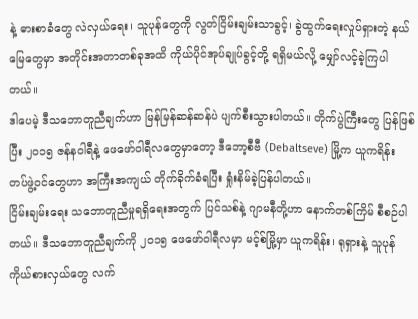နဲ့ ဓားစာခံတွေ လဲလှယ်ရေး၊ သူပုန်တွေကို လွတ်ငြိမ်းချမ်းသာခွင့်၊ ခွဲထွက်ရေးလှုပ်ရှားတဲ့ နယ်မြေတွေမှာ အတိုင်းအတာတစ်ခုအထိ ကိုယ်ပိုင်အုပ်ချုပ်ခွင့်တို့ ရရှိမယ်လို့ မျှော်လင့်ခဲ့ကြပါတယ်။
ဒါပေမဲ့ ဒီသဘောတူညီချက်ဟာ မြန်မြန်ဆန်ဆန်ပဲ ပျက်စီးသွားပါတယ်။ တိုက်ပွဲကြီးတွေ ပြန်ဖြစ်ပြီး ၂၀၁၅ ဇန်နဝါရီနဲ့ ဖေဖော်ဝါရီလတွေမှာတော့ ဒီဘော့စီဗီ (Debaltseve) မြို့က ယူကရိန်း တပ်ဖွဲ့ဝင်တွေဟာ အကြီးအကျယ် တိုက်ခိုက်ခံရပြီး ရှုံးနိမ်ခဲ့ပြန်ပါတယ်။
ငြိမ်းချမ်းရေး သဘောတူညီမှုရရှိရေးအတွက် ပြင်သစ်နဲ့ ဂျာမနီတို့ဟာ နောက်တစ်ကြိမ် စီစဉ်ပါတယ်။ ဒီသဘောတူညီချက်ကို ၂၀၁၅ ဖေဖော်ဝါရီလမှာ မင့်စ်မြို့မှာ ယူကရိန်း၊ ရုရှားနဲ့ သူပုန် ကိုယ်စားလှယ်တွေ လက်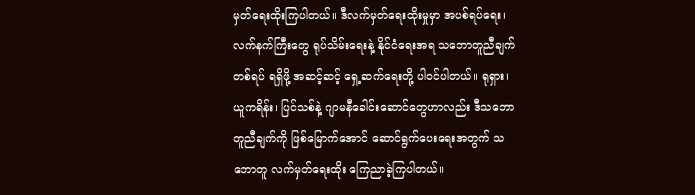မှတ်ရေးထိုးကြပါတယ်။ ဒီလက်မှတ်ရေးထိုးမှုမှာ အပစ်ရပ်ရေး၊ လက်နက်ကြီးတွေ ရုပ်သိမ်းရေးနဲ့ နိုင်ငံရေးအရ သဘောတူညီချက်တစ်ရပ် ရရှိဖို့ အဆင့်ဆင့် ရှေ့ဆက်ရေးတို့ ပါဝင်ပါတယ်။ ရုရှား၊ ယူကရိန်း၊ ပြင်သစ်နဲ့ ဂျာမနီခေါင်းဆောင်တွေဟာလည်း ဒီသဘောတူညီချက်ကို ဖြစ်မြောက်အောင် ဆောင်ရွက်ပေးရေးအတွက် သဘောတူ လက်မှတ်ရေးထိုး ကြေညာခဲ့ကြပါတယ်။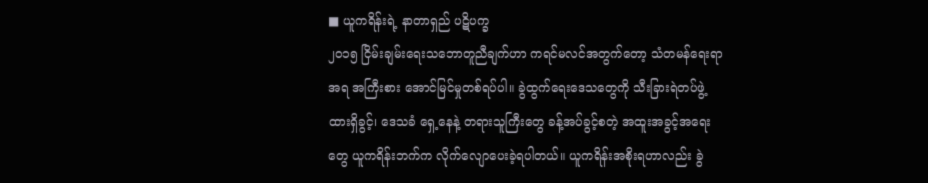■ ယူကရိန်းရဲ့ နာတာရှည် ပဋိပက္ခ
၂၀၁၅ ငြိမ်းချမ်းရေးသဘောတူညီချက်ဟာ ကရင်မလင်အတွက်တော့ သံတမန်ရေးရာအရ အကြီးစား အောင်မြင်မှုတစ်ရပ်ပါ။ ခွဲထွက်ရေးဒေသတွေကို သီးခြားရဲတပ်ဖွဲ့ ထားရှိခွင့်၊ ဒေသခံ ရှေ့နေနဲ့ တရားသူကြီးတွေ ခန့်အပ်ခွင့်စတဲ့ အထူးအခွင့်အရေးတွေ ယူကရိန်းဘက်က လိုက်လျောပေးခဲ့ရပါတယ်။ ယူကရိန်းအစိုးရဟာလည်း ခွဲ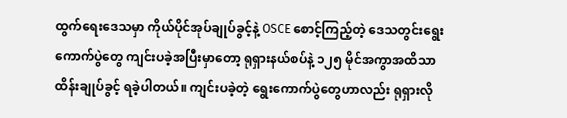ထွက်ရေးဒေသမှာ ကိုယ်ပိုင်အုပ်ချုပ်ခွင့်နဲ့ OSCE စောင့်ကြည့်တဲ့ ဒေသတွင်းရွေးကောက်ပွဲတွေ ကျင်းပခဲ့အပြီးမှာတော့ ရုရှားနယ်စပ်နဲ့ ၁၂၅ မိုင်အကွာအထိသာ ထိန်းချုပ်ခွင့် ရခဲ့ပါတယ်။ ကျင်းပခဲ့တဲ့ ရွေးကောက်ပွဲတွေဟာလည်း ရုရှားလို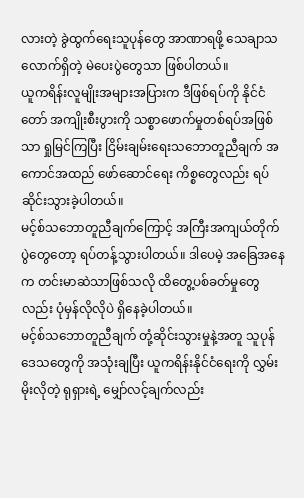လားတဲ့ ခွဲထွက်ရေးသူပုန်တွေ အာဏာရဖို့ သေချာသလောက်ရှိတဲ့ မဲပေးပွဲတွေသာ ဖြစ်ပါတယ်။
ယူကရိန်းလူမျိုးအများအပြားက ဒီဖြစ်ရပ်ကို နိုင်ငံတော် အကျိုးစီးပွားကို သစ္စာဖောက်မှုတစ်ရပ်အဖြစ်သာ ရှုမြင်ကြပြီး ငြိမ်းချမ်းရေးသဘောတူညီချက် အကောင်အထည် ဖော်ဆောင်ရေး ကိစ္စတွေလည်း ရပ်ဆိုင်းသွားခဲ့ပါတယ်။
မင့်စ်သဘောတူညီချက်ကြောင့် အကြီးအကျယ်တိုက်ပွဲတွေတော့ ရပ်တန့်သွားပါတယ်။ ဒါပေမဲ့ အခြေအနေက တင်းမာဆဲသာဖြစ်သလို ထိတွေ့ပစ်ခတ်မှုတွေလည်း ပုံမှန်လိုလိုပဲ ရှိနေခဲ့ပါတယ်။
မင့်စ်သဘောတူညီချက် တုံ့ဆိုင်းသွားမှုနဲ့အတူ သူပုန်ဒေသတွေကို အသုံးချပြီး ယူကရိန်းနိုင်ငံရေးကို လွှမ်းမိုးလိုတဲ့ ရုရှားရဲ့ မျှော်လင့်ချက်လည်း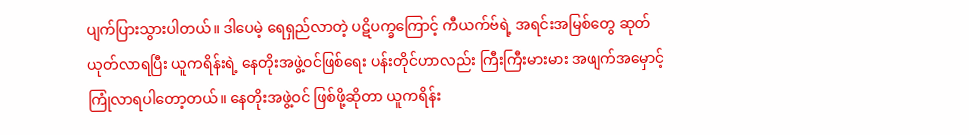ပျက်ပြားသွားပါတယ်။ ဒါပေမဲ့ ရေရှည်လာတဲ့ ပဋိပက္ခကြောင့် ကီယက်ဗ်ရဲ့ အရင်းအမြစ်တွေ ဆုတ်ယုတ်လာရပြီး ယူကရိန်းရဲ့ နေတိုးအဖွဲ့ဝင်ဖြစ်ရေး ပန်းတိုင်ဟာလည်း ကြီးကြီးမားမား အဖျက်အမှောင့် ကြုံလာရပါတော့တယ်။ နေတိုးအဖွဲ့ဝင် ဖြစ်ဖို့ဆိုတာ ယူကရိန်း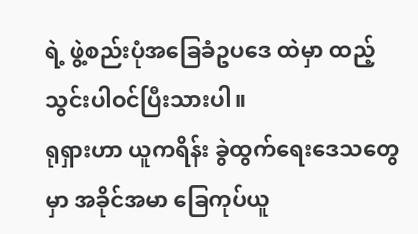ရဲ့ ဖွဲ့စည်းပုံအခြေခံဥပဒေ ထဲမှာ ထည့်သွင်းပါဝင်ပြီးသားပါ။
ရုရှားဟာ ယူကရိန်း ခွဲထွက်ရေးဒေသတွေမှာ အခိုင်အမာ ခြေကုပ်ယူ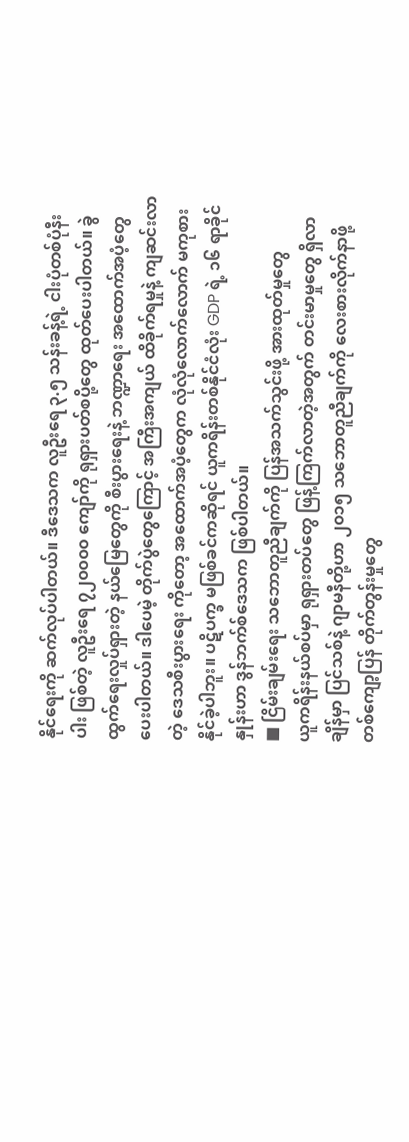နိုင်ရေးကို ဆက်လုပ်ပါတယ်။ ဒီဒေသက လူဦးရေ ၃.၅ သန်းခန့်ရဲ့ ငါးပုံတစ်ပုံနီးပါး ဖြစ်တဲ့ လူဦးရေ ၇၂၀၀၀၀ ကျော်ကို ရုရှားပတ်စပို့တွေ ထုတ်ပေးပါတယ်။ ခွဲထွက်ရေးလှုပ်ရှားတဲ့ နယ်မြေတွေကို စီးပွားရေးနဲ့ ဘဏ္ဍာရေး အထောက်အပံ့တွေ ပေးပါတယ်။ ဒါပေမဲ့ တိုက်ပွဲတွေကြောင့် အကြီးအကျယ် ထိခိုက်ရမှုနဲ့ ကျဆင်းလာတဲ့ ဒေသစီးပွားရေး ကိုတော့ အထောက်အပံ့တွေက လုံလုံလောက်လောက် မကုစားနိုင်ခဲ့ပါဘူး။ ပဋိပက္ခ မဖြစ်ခင်ကဆိုရင် ယူကရိန်းတစ်နိုင်ငံလုံး GDP ရဲ့ ၁၆ ရာခိုင်နှုန်းဟာ ဒွန်ဘက်စ်ဒေသက ဖြစ်ပါတယ်။
■ ငြိမ်းချမ်းရေး သဘောတူညီချက်ကို ပြန်အသက်သွင်းဖို့ အားထုတ်မှုတွေ
ယူကရိန်းနယ်စပ်မှာ ရုရှားတပ်တွေ ဖြန့်ကြက်လာတဲ့အတွက် တင်းမာမှုတွေ ရှိလာချိန်မှာ ပြင်သစ်နဲ့ ဂျာမနီတို့ဟာ ၂၀၁၅ သဘောတူညီချက်ကို လေးစားလိုက်နာဖို့ တစ်ကျော့ပြန် တိုက်တွန်းမှုတွေ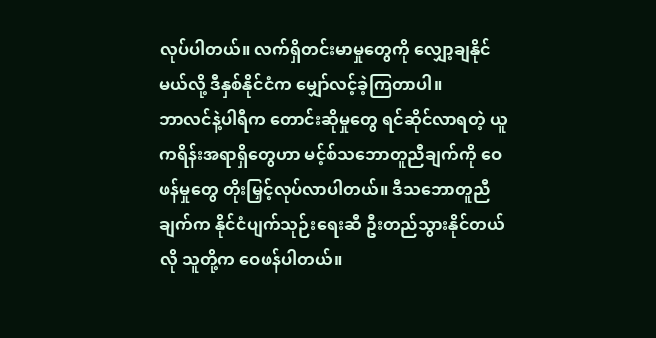လုပ်ပါတယ်။ လက်ရှိတင်းမာမှုတွေကို လျှော့ချနိုင်မယ်လို့ ဒီနှစ်နိုင်ငံက မျှော်လင့်ခဲ့ကြတာပါ။
ဘာလင်နဲ့ပါရီက တောင်းဆိုမှုတွေ ရင်ဆိုင်လာရတဲ့ ယူကရိန်းအရာရှိတွေဟာ မင့်စ်သဘောတူညီချက်ကို ဝေဖန်မှုတွေ တိုးမြှင့်လုပ်လာပါတယ်။ ဒီသဘောတူညီချက်က နိုင်ငံပျက်သုဉ်းရေးဆီ ဦးတည်သွားနိုင်တယ်လို သူတို့က ဝေဖန်ပါတယ်။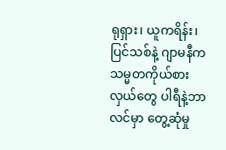ရုရှား၊ ယူကရိန်း၊ ပြင်သစ်နဲ့ ဂျာမနီက သမ္မတကိုယ်စားလှယ်တွေ ပါရီနဲ့ဘာလင်မှာ တွေ့ဆုံမှု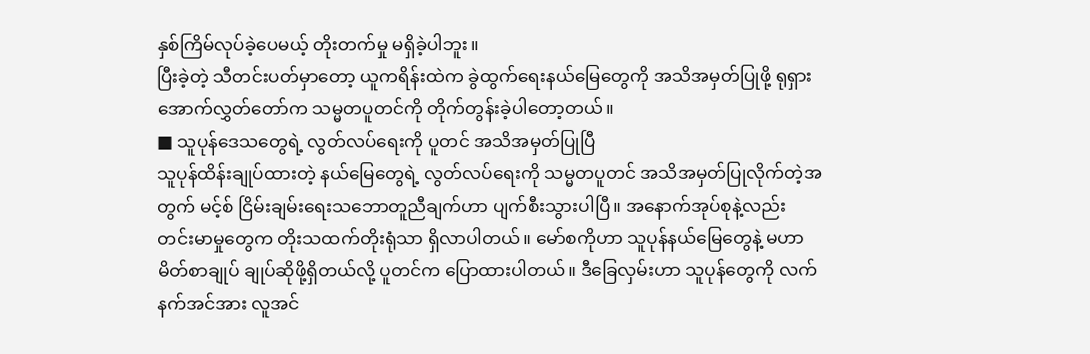နှစ်ကြိမ်လုပ်ခဲ့ပေမယ့် တိုးတက်မှု မရှိခဲ့ပါဘူး။
ပြီးခဲ့တဲ့ သီတင်းပတ်မှာတော့ ယူကရိန်းထဲက ခွဲထွက်ရေးနယ်မြေတွေကို အသိအမှတ်ပြုဖို့ ရုရှားအောက်လွှတ်တော်က သမ္မတပူတင်ကို တိုက်တွန်းခဲ့ပါတော့တယ်။
■ သူပုန်ဒေသတွေရဲ့ လွတ်လပ်ရေးကို ပူတင် အသိအမှတ်ပြုပြီ
သူပုန်ထိန်းချုပ်ထားတဲ့ နယ်မြေတွေရဲ့ လွတ်လပ်ရေးကို သမ္မတပူတင် အသိအမှတ်ပြုလိုက်တဲ့အတွက် မင့်စ် ငြိမ်းချမ်းရေးသဘောတူညီချက်ဟာ ပျက်စီးသွားပါပြီ။ အနောက်အုပ်စုနဲ့လည်း တင်းမာမှုတွေက တိုးသထက်တိုးရုံသာ ရှိလာပါတယ်။ မော်စကိုဟာ သူပုန်နယ်မြေတွေနဲ့ မဟာမိတ်စာချုပ် ချုပ်ဆိုဖို့ရှိတယ်လို့ ပူတင်က ပြောထားပါတယ်။ ဒီခြေလှမ်းဟာ သူပုန်တွေကို လက်နက်အင်အား လူအင်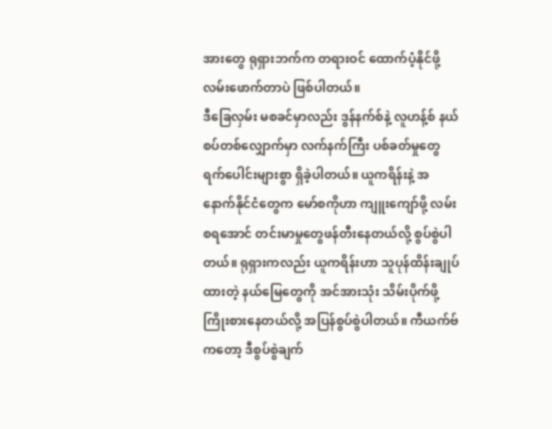အားတွေ ရုရှားဘက်က တရားဝင် ထောက်ပံ့နိုင်ဖို့ လမ်းဖောက်တာပဲ ဖြစ်ပါတယ်။
ဒီခြေလှမ်း မစခင်မှာလည်း ဒွန်နက်စ်နဲ့ လူဟန့်စ် နယ်စပ်တစ်လျှောက်မှာ လက်နက်ကြီး ပစ်ခတ်မှုတွေ ရက်ပေါင်းများစွာ ရှိခဲ့ပါတယ်။ ယူကရိန်းနဲ့ အနောက်နိုင်ငံတွေက မော်စကိုဟာ ကျူးကျော်ဖို့ လမ်းစရအောင် တင်းမာမှုတွေဖန်တီးနေတယ်လို့ စွပ်စွဲပါတယ်။ ရုရှားကလည်း ယူကရိန်းဟာ သူပုန်ထိန်းချုပ်ထားတဲ့ နယ်မြေတွေကို အင်အားသုံး သိမ်းပိုက်ဖို့ ကြိုးစားနေတယ်လို့ အပြန်စွပ်စွဲပါတယ်။ ကီယက်ဗ်ကတော့ ဒီစွပ်စွဲချက်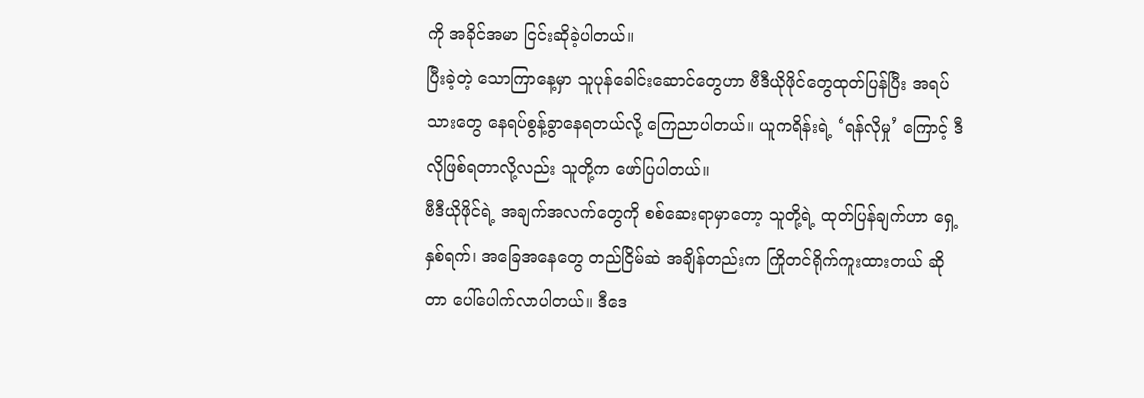ကို အခိုင်အမာ ငြင်းဆိုခဲ့ပါတယ်။
ပြီးခဲ့တဲ့ သောကြာနေ့မှာ သူပုန်ခေါင်းဆောင်တွေဟာ ဗီဒီယိုဖိုင်တွေထုတ်ပြန်ပြီး အရပ်သားတွေ နေရပ်စွန့်ခွာနေရတယ်လို့ ကြေညာပါတယ်။ ယူကရိန်းရဲ့ ‘ရန်လိုမှု’ ကြောင့် ဒီလိုဖြစ်ရတာလို့လည်း သူတို့က ဖော်ပြပါတယ်။
ဗီဒီယိုဖိုင်ရဲ့ အချက်အလက်တွေကို စစ်ဆေးရာမှာတော့ သူတို့ရဲ့ ထုတ်ပြန်ချက်ဟာ ရှေ့နှစ်ရက်၊ အခြေအနေတွေ တည်ငြိမ်ဆဲ အချိန်တည်းက ကြိုတင်ရိုက်ကူးထားတယ် ဆိုတာ ပေါ်ပေါက်လာပါတယ်။ ဒီဒေ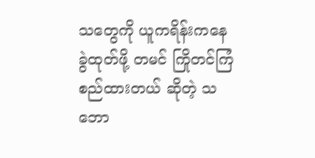သတွေကို ယူကရိန်းကနေ ခွဲထုတ်ဖို့ တမင် ကြိုတင်ကြံစည်ထားတယ် ဆိုတဲ့ သဘော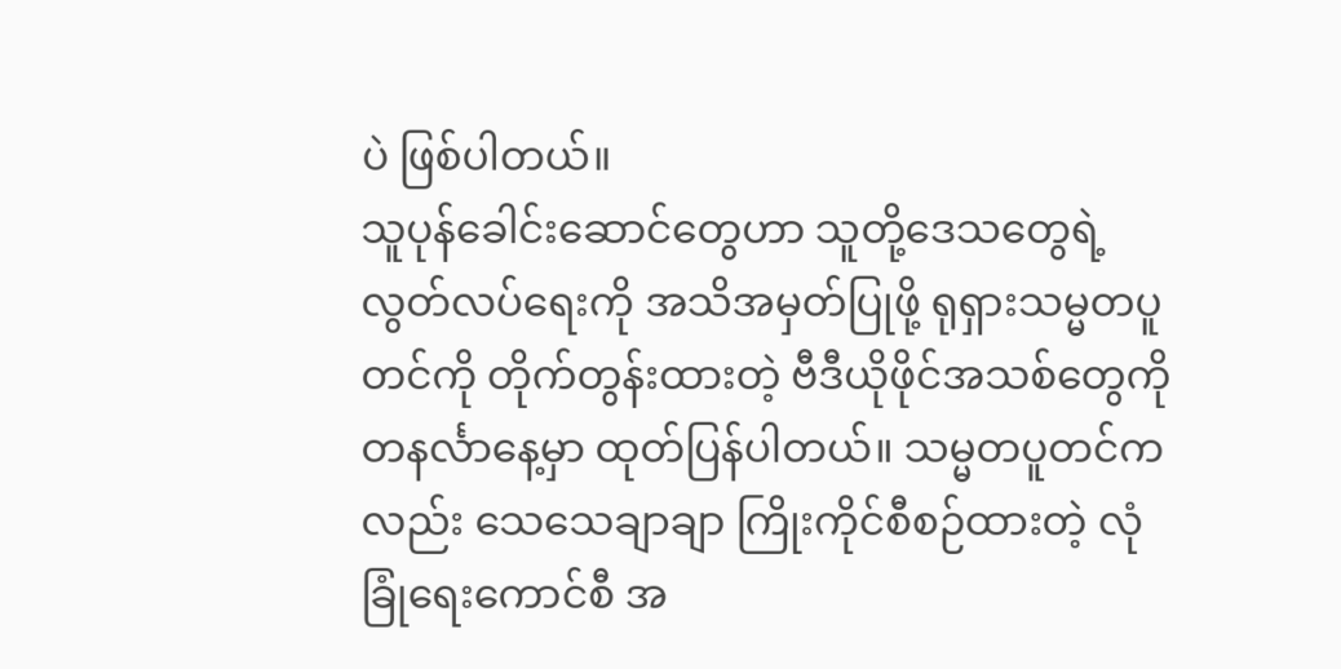ပဲ ဖြစ်ပါတယ်။
သူပုန်ခေါင်းဆောင်တွေဟာ သူတို့ဒေသတွေရဲ့ လွတ်လပ်ရေးကို အသိအမှတ်ပြုဖို့ ရုရှားသမ္မတပူတင်ကို တိုက်တွန်းထားတဲ့ ဗီဒီယိုဖိုင်အသစ်တွေကို တနင်္လာနေ့မှာ ထုတ်ပြန်ပါတယ်။ သမ္မတပူတင်ကလည်း သေသေချာချာ ကြိုးကိုင်စီစဉ်ထားတဲ့ လုံခြုံရေးကောင်စီ အ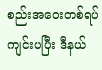စည်းအဝေးတစ်ရပ် ကျင်းပပြီး ဒီနယ်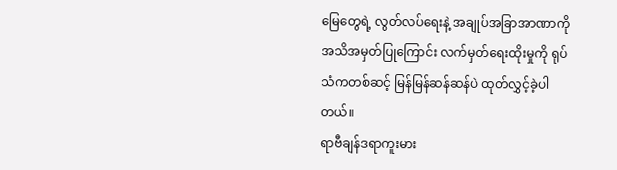မြေတွေရဲ့ လွတ်လပ်ရေးနဲ့ အချုပ်အခြာအာဏာကို အသိအမှတ်ပြုကြောင်း လက်မှတ်ရေးထိုးမှုကို ရုပ်သံကတစ်ဆင့် မြန်မြန်ဆန်ဆန်ပဲ ထုတ်လွှင့်ခဲ့ပါတယ်။
ရာဗီချန်ဒရာကူးမား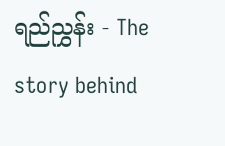ရည်ညွှန်း - The story behind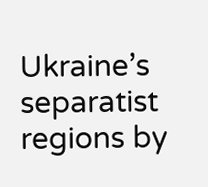Ukraine’s separatist regions by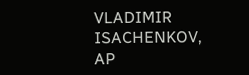VLADIMIR ISACHENKOV, AP